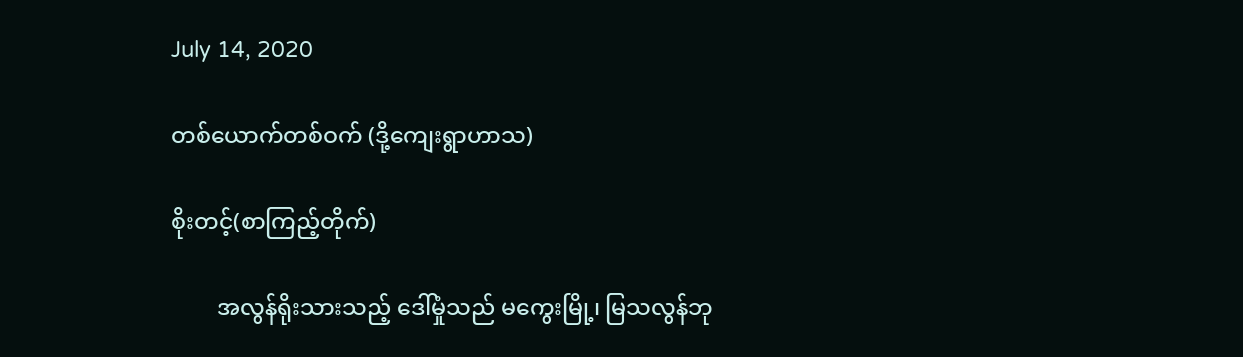July 14, 2020

တစ်ယောက်တစ်ဝက် (ဒို့ကျေးရွာဟာသ)

စိုးတင့်(စာကြည့်တိုက်)

        အလွန်ရိုးသားသည့် ဒေါ်မှုံသည် မကွေးမြို့၊ မြသလွန်ဘု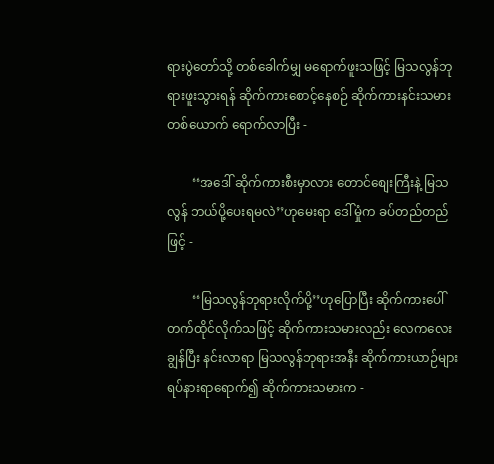ရားပွဲတော်သို့ တစ်ခေါက်မျှ မရောက်ဖူးသဖြင့် မြသလွန်ဘုရားဖူးသွားရန် ဆိုက်ကားစောင့်နေစဉ် ဆိုက်ကားနင်းသမားတစ်ယောက် ရောက်လာပြီး -

        ‘‘အဒေါ် ဆိုက်ကားစီးမှာလား တောင်စျေးကြီးနဲ့ မြသလွန် ဘယ်ပို့ပေးရမလဲ’’ဟုမေးရာ ဒေါ်မှုံက ခပ်တည်တည်ဖြင့် -

        ‘‘မြသလွန်ဘုရားလိုက်ပို့’’ဟုပြောပြီး ဆိုက်ကားပေါ် တက်ထိုင်လိုက်သဖြင့် ဆိုက်ကားသမားလည်း လေကလေးချွန်ပြီး နင်းလာရာ မြသလွန်ဘုရားအနီး ဆိုက်ကားယာဉ်များ ရပ်နားရာရောက်၍ ဆိုက်ကားသမားက -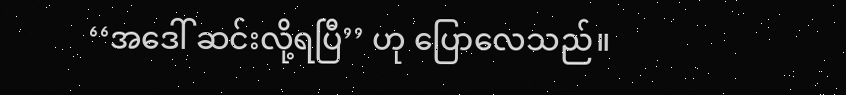‘‘အဒေါ် ဆင်းလို့ရပြီ’’ ဟု ပြောလေသည်။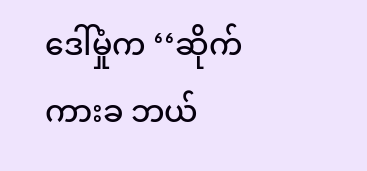ဒေါ်မှုံက ‘‘ဆိုက်ကားခ ဘယ်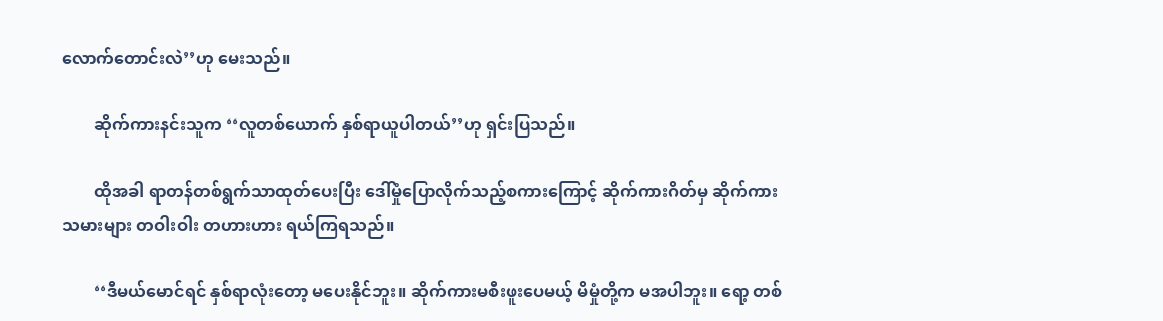လောက်တောင်းလဲ’’ဟု မေးသည်။

        ဆိုက်ကားနင်းသူက ‘‘လူတစ်ယောက် နှစ်ရာယူပါတယ်’’ဟု ရှင်းပြသည်။

        ထိုအခါ ရာတန်တစ်ရွက်သာထုတ်ပေးပြီး ဒေါ်မှုံပြောလိုက်သည့်စကားကြောင့် ဆိုက်ကားဂိတ်မှ ဆိုက်ကားသမားများ တဝါးဝါး တဟားဟား ရယ်ကြရသည်။

        ‘‘ဒီမယ်မောင်ရင် နှစ်ရာလုံးတော့ မပေးနိုင်ဘူး။ ဆိုက်ကားမစီးဖူးပေမယ့် မိမှုံတို့က မအပါဘူး။ ရော့ တစ်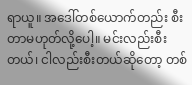ရာယူ။ အဒေါ်တစ်ယောက်တည်း စီးတာမဟုတ်လို့ပေါ့။ မင်းလည်းစီးတယ်၊ ငါလည်းစီးတယ်ဆိုတော့ တစ်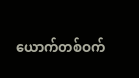ယောက်တစ်ဝက်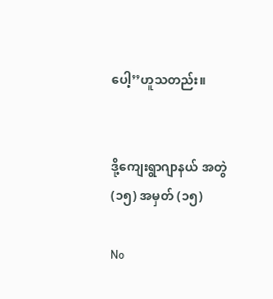ပေါ့’’ဟူသတည်း။


ဒို့ကျေးရွာဂျာနယ် အတွဲ (၁၅) အမှတ် (၁၅)

No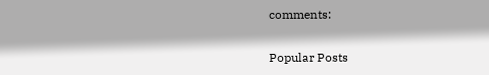comments:

Popular Posts